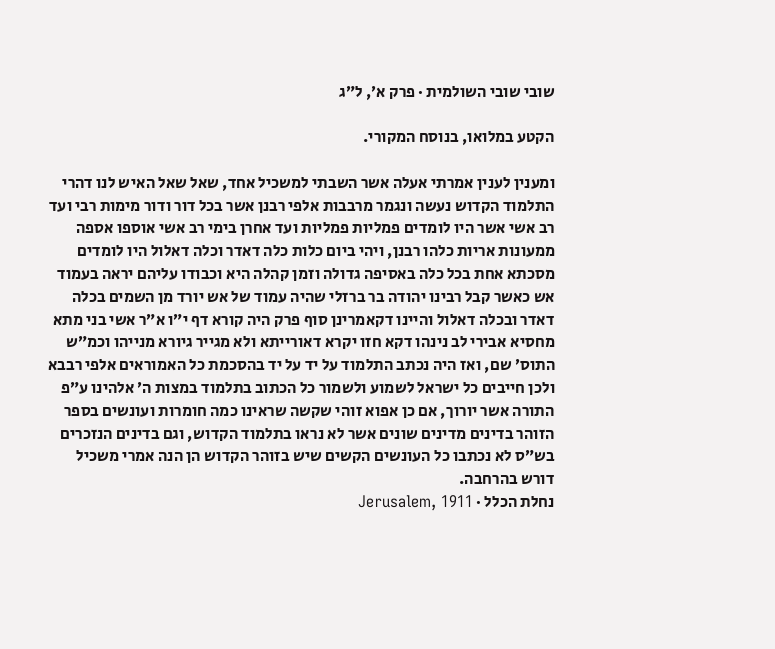שובי שובי השולמית · פרק א׳, ל״ג

הקטע במלואו, בנוסח המקורי.

ומענין לענין אמרתי אעלה אשר השבתי למשכיל אחד, שאל שאל האיש לנו דהרי התלמוד הקדוש נעשה ונגמר מרבבות אלפי רבנן אשר בכל דור ודור מימות רבי ועד רב אשי אשר היו לומדים פמליות פמליות ועד אחרן בימי רב אשי אוספו אספה ממעונות אריות כלהו רבנן, ויהי ביום כלות כלה דאדר וכלה דאלול היו לומדים מסכתא אחת בכל כלה באסיפה גדולה וזמן קהלה היא וכבודו עליהם יראה בעמוד אש כאשר קבל רבינו יהודה בר ברזלי שהיה עמוד של אש יורד מן השמים בכלה דאדר ובכלה דאלול והיינו דקאמרינן סוף פרק היה קורא דף י״ו א״ר אשי בני מתא מחסיא אבירי לב נינהו דקא חזו יקרא דאורייתא ולא מגייר גיורא מנייהו וכמ״ש התוס׳ שם, ואז היה נכתב התלמוד על יד על יד בהסכמת כל האמוראים אלפי רבבא ולכן חייבים כל ישראל לשמוע ולשמור כל הכתוב בתלמוד במצות ה׳ אלהינו ע״פ התורה אשר יורוך, אם כן אפוא זוהי שקשה שראינו כמה חומרות ועונשים בספר הזוהר בדינים מדינים שונים אשר לא נראו בתלמוד הקדוש, וגם בדינים הנזכרים בש״ס לא נכתבו כל העונשים הקשים שיש בזוהר הקדוש הן הנה אמרי משכיל דורש בהרחבה.
נחלת הכלל · Jerusalem, 1911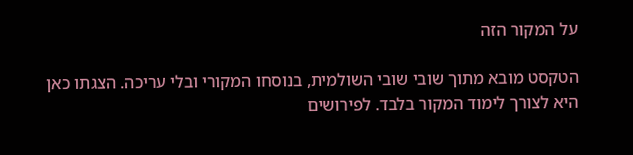על המקור הזה

הטקסט מובא מתוך שובי שובי השולמית, בנוסחו המקורי ובלי עריכה. הצגתו כאן היא לצורך לימוד המקור בלבד. לפירושים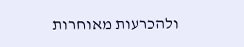ולהכרעות מאוחרות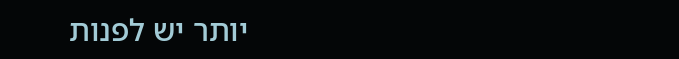יותר יש לפנות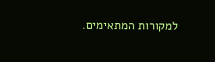למקורות המתאימים.